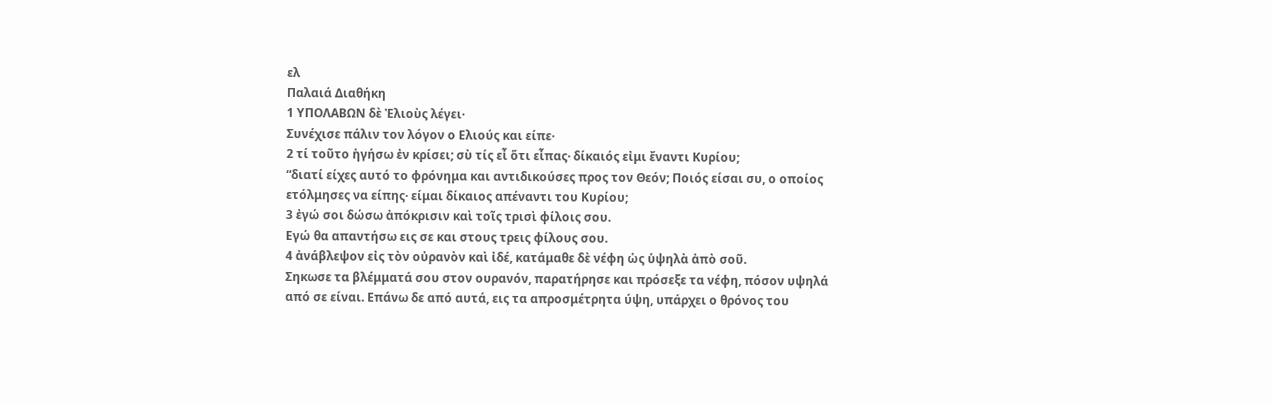ελ
Παλαιά Διαθήκη
1 ΥΠΟΛΑΒΩΝ δὲ Ἐλιοὺς λέγει·
Συνέχισε πάλιν τον λόγον ο Ελιούς και είπε·
2 τί τοῦτο ἡγήσω ἐν κρίσει; σὺ τίς εἶ ὅτι εἶπας· δίκαιός εἰμι ἔναντι Κυρίου;
“διατί είχες αυτό το φρόνημα και αντιδικούσες προς τον Θεόν; Ποιός είσαι συ, ο οποίος ετόλμησες να είπης· είμαι δίκαιος απέναντι του Κυρίου;
3 ἐγώ σοι δώσω ἀπόκρισιν καὶ τοῖς τρισὶ φίλοις σου.
Εγώ θα απαντήσω εις σε και στους τρεις φίλους σου.
4 ἀνάβλεψον εἰς τὸν οὐρανὸν καὶ ἰδέ, κατάμαθε δὲ νέφη ὡς ὑψηλὰ ἀπὸ σοῦ.
Σηκωσε τα βλέμματά σου στον ουρανόν, παρατήρησε και πρόσεξε τα νέφη, πόσον υψηλά από σε είναι. Επάνω δε από αυτά, εις τα απροσμέτρητα ύψη, υπάρχει ο θρόνος του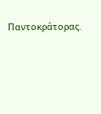Παντοκράτορας.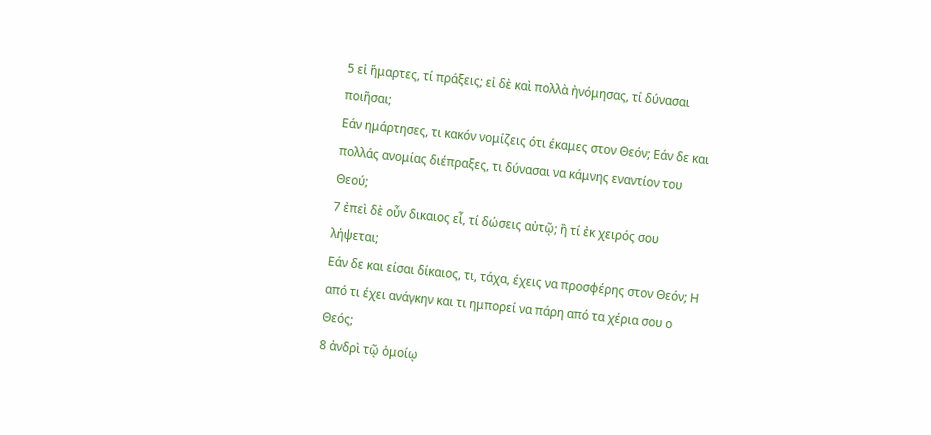5 εἰ ἥμαρτες, τί πράξεις; εἰ δὲ καὶ πολλὰ ἠνόμησας, τί δύνασαι ποιῆσαι;
Εάν ημάρτησες, τι κακόν νομίζεις ότι έκαμες στον Θεόν; Εάν δε και πολλάς ανομίας διέπραξες, τι δύνασαι να κάμνης εναντίον του Θεού;
7 ἐπεὶ δὲ οὖν δικαιος εἶ, τί δώσεις αὐτῷ; ἢ τί ἐκ χειρός σου λήψεται;
Εάν δε και είσαι δίκαιος, τι, τάχα, έχεις να προσφέρης στον Θεόν; Η από τι έχει ανάγκην και τι ημπορεί να πάρη από τα χέρια σου ο Θεός;
8 ἀνδρὶ τῷ ὁμοίῳ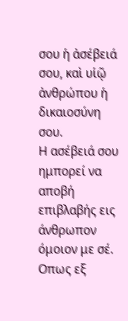σου ἡ ἀσέβειά σου, καὶ υἱῷ ἀνθρώπου ἡ δικαιοσύνη σου.
Η ασέβειά σου ημπορεί να αποβή επιβλαβής εις άνθρωπον όμοιον με σέ. Οπως εξ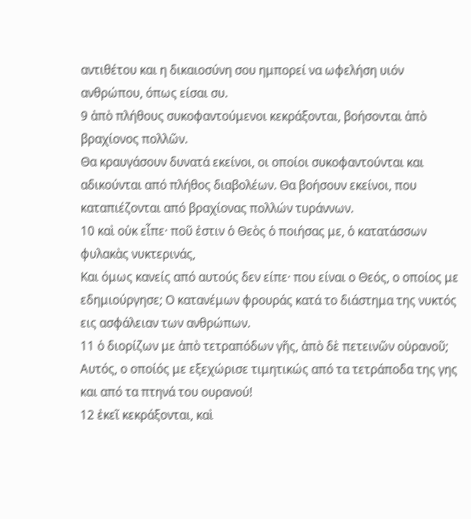αντιθέτου και η δικαιοσύνη σου ημπορεί να ωφελήση υιόν ανθρώπου, όπως είσαι συ.
9 ἀπὸ πλήθους συκοφαντούμενοι κεκράξονται, βοήσονται ἀπὸ βραχίονος πολλῶν.
Θα κραυγάσουν δυνατά εκείνοι, οι οποίοι συκοφαντούνται και αδικούνται από πλήθος διαβολέων. Θα βοήσουν εκείνοι, που καταπιέζονται από βραχίονας πολλών τυράννων.
10 καὶ οὐκ εἶπε· ποῦ ἐστιν ὁ Θεὸς ὁ ποιήσας με, ὁ κατατάσσων φυλακὰς νυκτερινάς,
Και όμως κανείς από αυτούς δεν είπε· που είναι ο Θεός, ο οποίος με εδημιούργησε; Ο κατανέμων φρουράς κατά το διάστημα της νυκτός εις ασφάλειαν των ανθρώπων.
11 ὁ διορίζων με ἀπὸ τετραπόδων γῆς, ἀπὸ δὲ πετεινῶν οὐρανοῦ;
Αυτός, ο οποίός με εξεχώρισε τιμητικώς από τα τετράποδα της γης και από τα πτηνά του ουρανού!
12 ἐκεῖ κεκράξονται, καὶ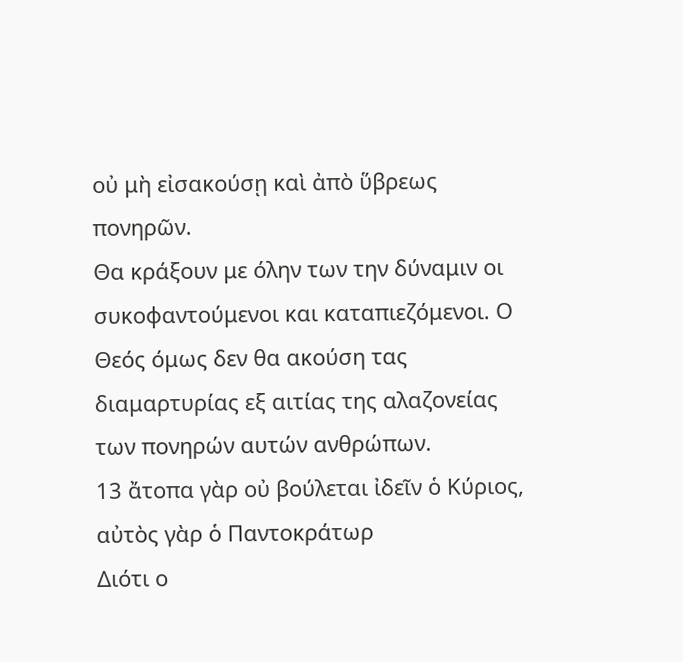οὐ μὴ εἰσακούσῃ καὶ ἀπὸ ὕβρεως πονηρῶν.
Θα κράξουν με όλην των την δύναμιν οι συκοφαντούμενοι και καταπιεζόμενοι. Ο Θεός όμως δεν θα ακούση τας διαμαρτυρίας εξ αιτίας της αλαζονείας των πονηρών αυτών ανθρώπων.
13 ἄτοπα γὰρ οὐ βούλεται ἰδεῖν ὁ Κύριος, αὐτὸς γὰρ ὁ Παντοκράτωρ
Διότι ο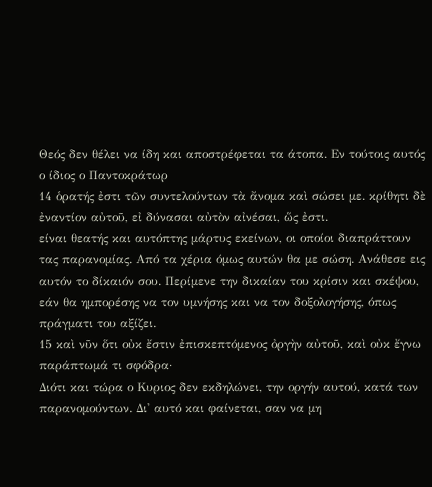Θεός δεν θέλει να ίδη και αποστρέφεται τα άτοπα. Εν τούτοις αυτός ο ίδιος ο Παντοκράτωρ
14 ὁρατής ἐστι τῶν συντελούντων τὰ ἄνομα καὶ σώσει με. κρίθητι δὲ ἐναντίον αὐτοῦ, εἰ δύνασαι αὐτὸν αἰνέσαι, ὥς ἐστι.
είναι θεατής και αυτόπτης μάρτυς εκείνων, οι οποίοι διαπράττουν τας παρανομίας. Από τα χέρια όμως αυτών θα με σώση. Ανάθεσε εις αυτόν το δίκαιόν σου. Περίμενε την δικαίαν του κρίσιν και σκέψου, εάν θα ημπορέσης να τον υμνήσης και να τον δοξολογήσης, όπως πράγματι του αξίζει.
15 καὶ νῦν ὅτι οὐκ ἔστιν ἐπισκεπτόμενος ὀργὴν αὐτοῦ, καὶ οὐκ ἔγνω παράπτωμά τι σφόδρα·
Διότι και τώρα ο Κυριος δεν εκδηλώνει, την οργήν αυτού, κατά των παρανομούντων. Δι' αυτό και φαίνεται, σαν να μη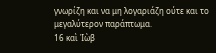γνωρίζη και να μη λογαριάζη ούτε και το μεγαλύτερον παράπτωμα.
16 καὶ Ἰὼβ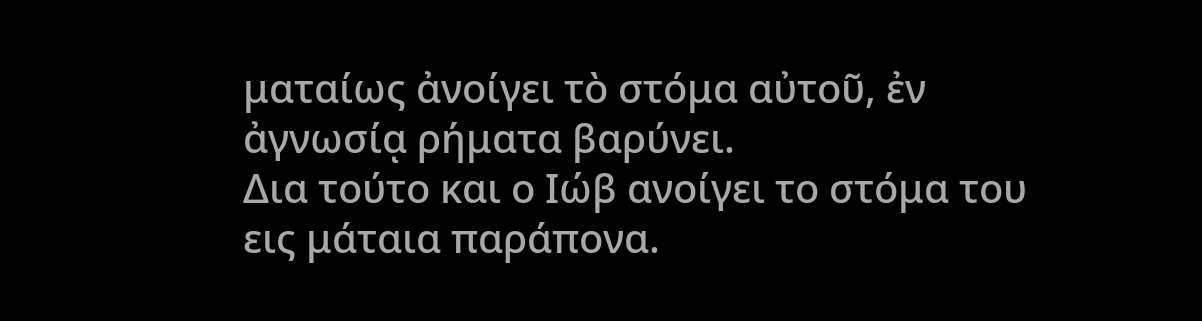ματαίως ἀνοίγει τὸ στόμα αὐτοῦ, ἐν ἀγνωσίᾳ ρήματα βαρύνει.
Δια τούτο και ο Ιώβ ανοίγει το στόμα του εις μάταια παράπονα.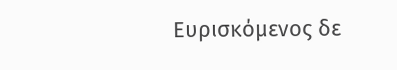Ευρισκόμενος δε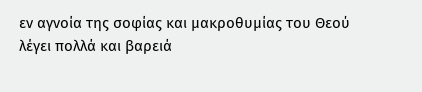εν αγνοία της σοφίας και μακροθυμίας του Θεού λέγει πολλά και βαρειά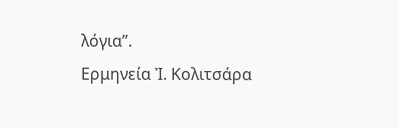λόγια”.
Ερμηνεία Ἰ. Κολιτσάρα